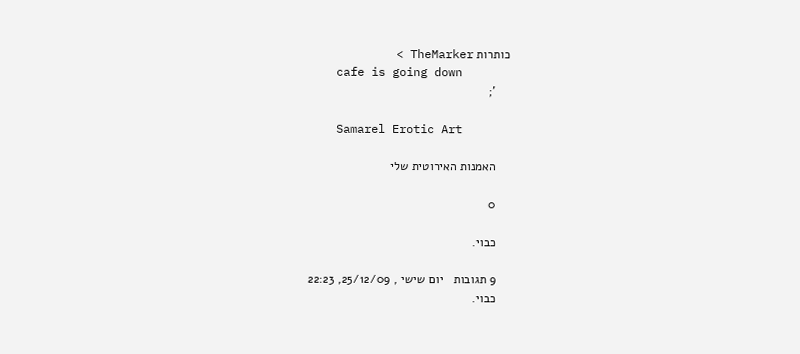כותרות TheMarker >
    cafe is going down
    ';

    Samarel Erotic Art

    האמנות האירוטית שלי

    0

    כבוי.

    9 תגובות   יום שישי , 25/12/09, 22:23
    כבוי.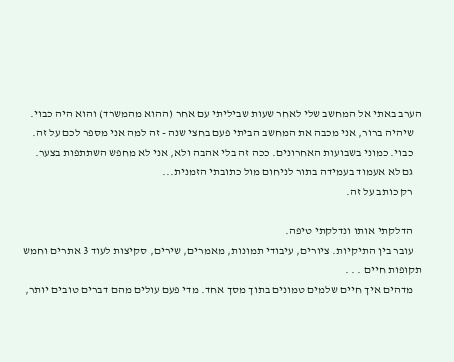הערב באתי אל המחשב שלי לאחר שעות שביליתי עם אחר (ההוא מהמשרד) והוא היה כבוי.
    שיהיה ברור, אני מכבה את המחשב הביתי פעם בחצי שנה - זה למה אני מספר לכם על זה.
    כבוי. כמוני בשבועות האחרונים. ככה זה בלי אהבה ולא, אני לא מחפש השתתפות בצער.
    גם לא אעמוד בעמידה בתור לניחום מול כתובתי הזמנית...
    רק כותב על זה.

    הדלקתי אותו ונדלקתי טיפה.
    עובר בין התיקיות. ציורים, עיבודי תמונות, מאמרים, שירים, סקיצות לעוד 3 אתרים וחמש תקופות חיים . . .
    מדהים איך חיים שלמים טמונים בתוך מסך אחד. מדי פעם עולים מהם דברים טובים יותר,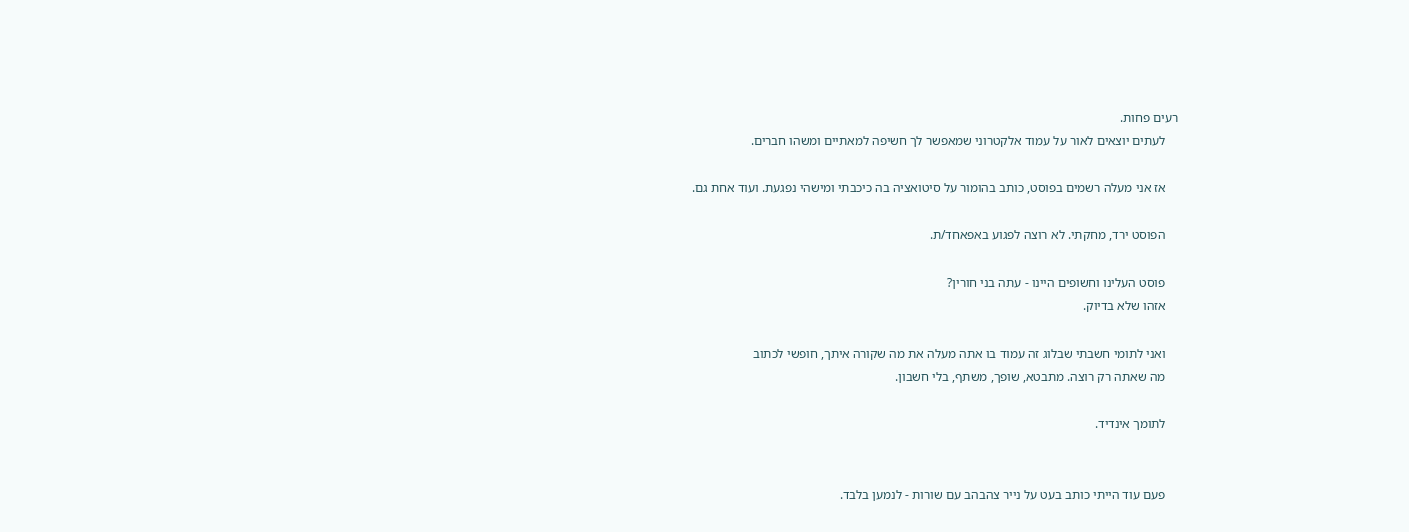רעים פחות.
    לעתים יוצאים לאור על עמוד אלקטרוני שמאפשר לך חשיפה למאתיים ומשהו חברים.

    אז אני מעלה רשמים בפוסט, כותב בהומור על סיטואציה בה כיכבתי ומישהי נפגעת. ועוד אחת גם.

    הפוסט ירד, מחקתי. לא רוצה לפגוע באפאחד/ת.

    פוסט העלינו וחשופים היינו - עתה בני חורין?
    אזהו שלא בדיוק.

    ואני לתומי חשבתי שבלוג זה עמוד בו אתה מעלה את מה שקורה איתך, חופשי לכתוב
    מה שאתה רק רוצה. מתבטא, שופך, משתף, בלי חשבון.

    לתומך אינדיד.


    פעם עוד הייתי כותב בעט על נייר צהבהב עם שורות - לנמען בלבד.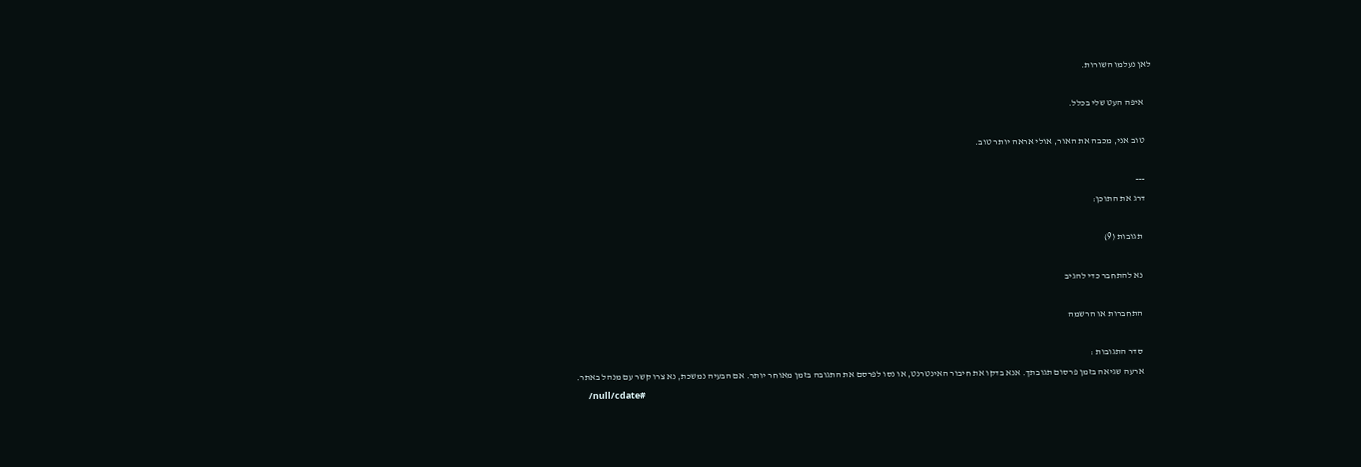לאן נעלמו השורות.

    איפה העט שלי בכלל.

    טוב אני, מכבה את האור, אולי אראה יותר טוב.

    ---
    דרג את התוכן:

      תגובות (9)

      נא להתחבר כדי להגיב

      התחברות או הרשמה

      סדר התגובות :
      ארעה שגיאה בזמן פרסום תגובתך. אנא בדקו את חיבור האינטרנט, או נסו לפרסם את התגובה בזמן מאוחר יותר. אם הבעיה נמשכת, נא צרו קשר עם מנהל באתר.
      /null/cdate#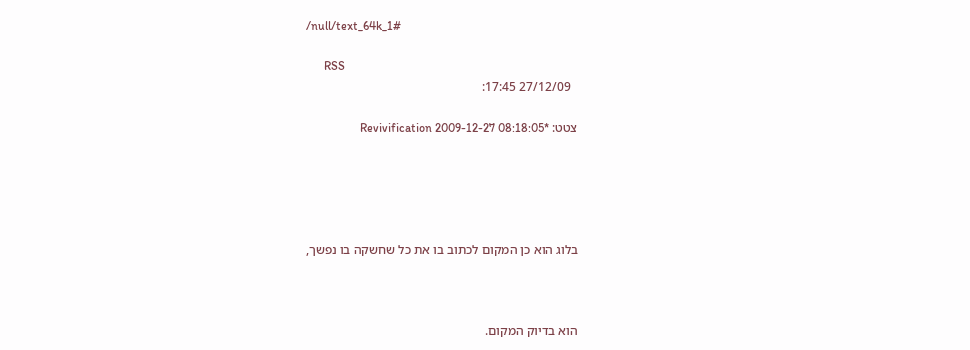/null/text_64k_1#

      RSS
        27/12/09 17:45:

      צטט: *Revivification 2009-12-27 08:18:05





      בלוג הוא כן המקום לכתוב בו את כל שחשקה בו נפשך,



      הוא בדיוק המקום.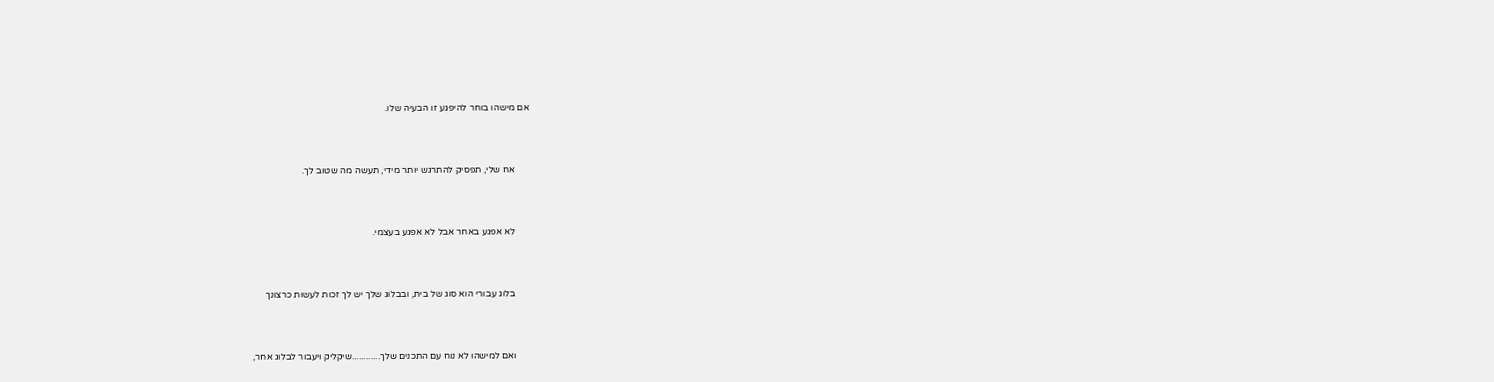אם מישהו בוחר להיפגע זו הבעיה שלו.



      אח שלי, תפסיק להתרגש יותר מידי, תעשה מה שטוב לך.



      לא אפגע באחר אבל לא אפגע בעצמי.



      בלוג עבורי הוא סוג של בית, ובבלוג שלך יש לך זכות לעשות כרצונך



      ואם למישהו לא נוח עם התכנים שלך............שיקליק ויעבור לבלוג אחר,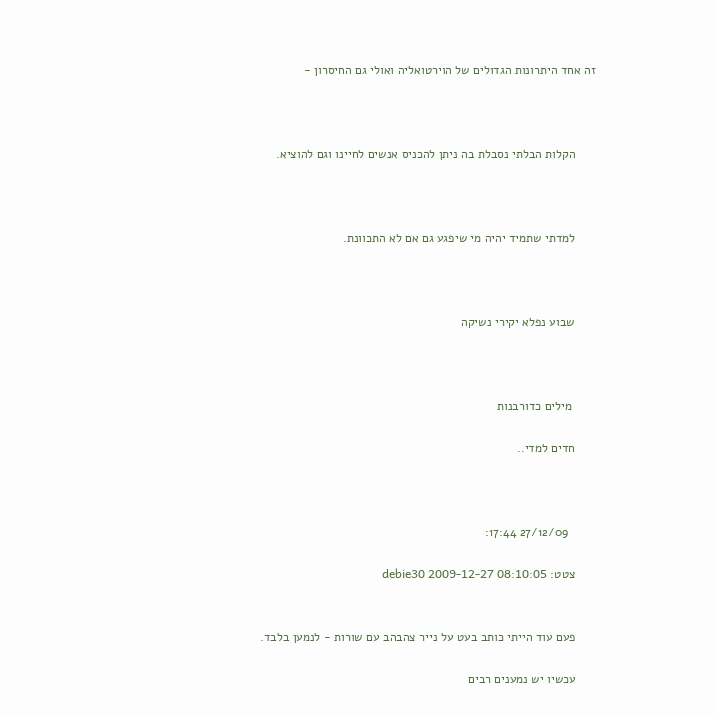זה אחד היתרונות הגדולים של הוירטואליה ואולי גם החיסרון -



      הקלות הבלתי נסבלת בה ניתן להכניס אנשים לחיינו וגם להוציא.



      למדתי שתמיד יהיה מי שיפגע גם אם לא התכוונת.



      שבוע נפלא יקירי נשיקה



       מילים כדורבנות

      חדים למדי..



        27/12/09 17:44:

      צטט: debie30 2009-12-27 08:10:05


      פעם עוד הייתי כותב בעט על נייר צהבהב עם שורות - לנמען בלבד.

      עכשיו יש נמענים רבים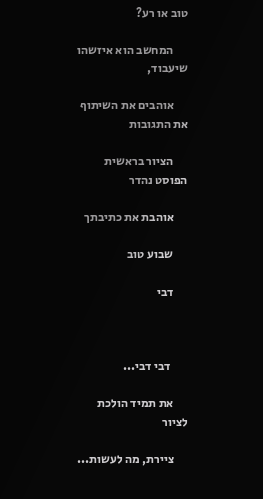טוב או רע?

      המחשב הוא איזשהו שיעבוד,

      אוהבים את השיתוף את התגובות

      הציור בראשית הפוסט נהדר

      אוהבת את כתיבתך

      שבוע טוב

      דבי



       דבי דבי...

      את תמיד הולכת לציור

      ציירת, מה לעשות...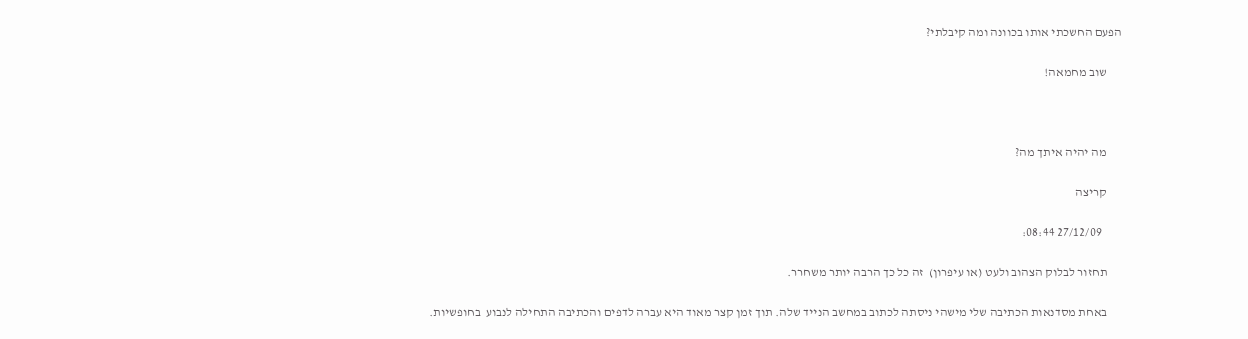הפעם החשכתי אותו בכוונה ומה קיבלתי?

      שוב מחמאה!



      מה יהיה איתך מה?

      קריצה

        27/12/09 08:44:

      תחזור לבלוק הצהוב ולעט (או עיפרון)  זה כל כך הרבה יותר משחרר.

      באחת מסדנאות הכתיבה שלי מישהי ניסתה לכתוב במחשב הנייד שלה. תוך זמן קצר מאוד היא עברה לדפים והכתיבה התחילה לנבוע  בחופשיות.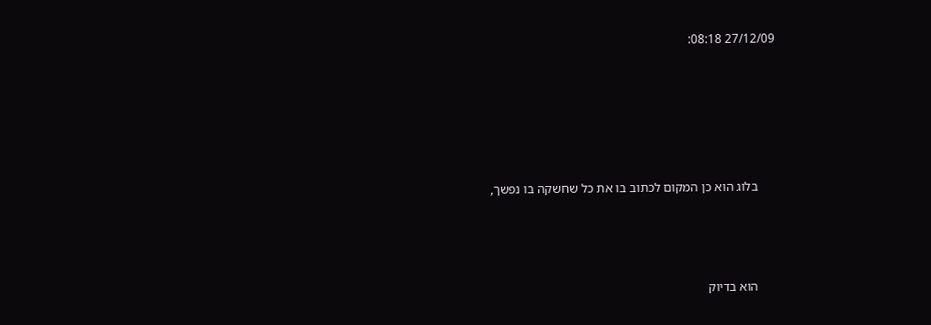27/12/09 08:18:





      בלוג הוא כן המקום לכתוב בו את כל שחשקה בו נפשך,



      הוא בדיוק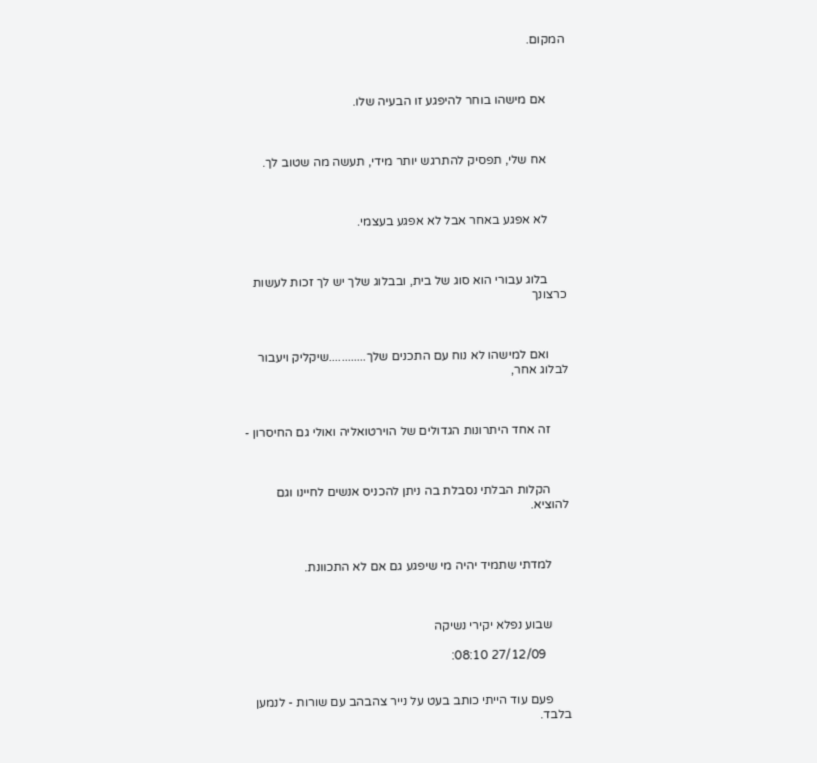המקום.



      אם מישהו בוחר להיפגע זו הבעיה שלו.



      אח שלי, תפסיק להתרגש יותר מידי, תעשה מה שטוב לך.



      לא אפגע באחר אבל לא אפגע בעצמי.



      בלוג עבורי הוא סוג של בית, ובבלוג שלך יש לך זכות לעשות כרצונך



      ואם למישהו לא נוח עם התכנים שלך............שיקליק ויעבור לבלוג אחר,



      זה אחד היתרונות הגדולים של הוירטואליה ואולי גם החיסרון -



      הקלות הבלתי נסבלת בה ניתן להכניס אנשים לחיינו וגם להוציא.



      למדתי שתמיד יהיה מי שיפגע גם אם לא התכוונת.



      שבוע נפלא יקירי נשיקה

        27/12/09 08:10:


      פעם עוד הייתי כותב בעט על נייר צהבהב עם שורות - לנמען בלבד.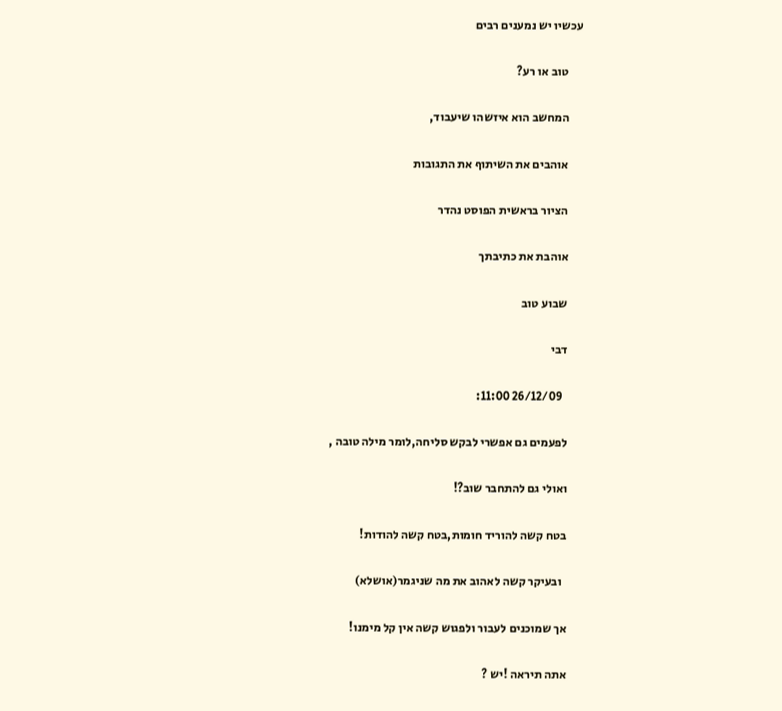עכשיו יש נמענים רבים

      טוב או רע?

      המחשב הוא איזשהו שיעבוד,

      אוהבים את השיתוף את התגובות

      הציור בראשית הפוסט נהדר

      אוהבת את כתיבתך

      שבוע טוב

      דבי

        26/12/09 11:00:

      לפעמים גם אפשרי לבקש סליחה,לומר מילה טובה ,

      ואולי גם להתחבר שוב?!

      בטח קשה להוריד חומות,בטח קשה להודות!

        ובעיקר קשה לאהוב את מה שניגמר(אושלא)

      אך שמוכנים לעבור ולפגוש קשה אין קל מימנו!

      אתה תיראה !יש ?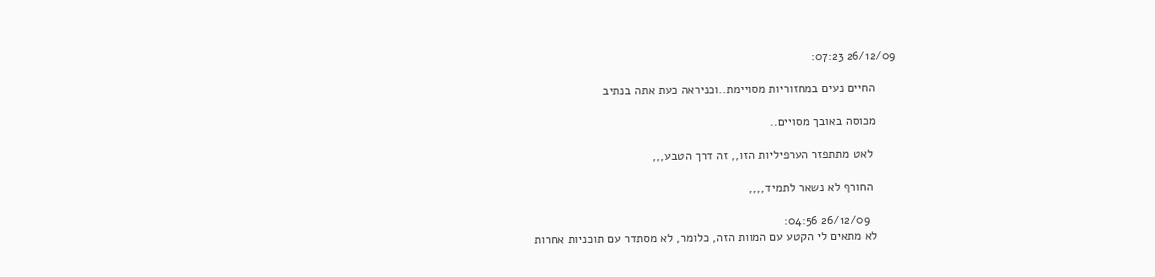26/12/09 07:23:

      החיים נעים במחזוריות מסויימת..וכניראה כעת אתה בנתיב

      מכוסה באובך מסויים..

       לאט מתתפזר הערפיליות הזו,, זה דרך הטבע,,,

       החורף לא נשאר לתמיד,,,,

        26/12/09 04:56:
      לא מתאים לי הקטע עם המוות הזה, כלומר, לא מסתדר עם תוכניות אחרות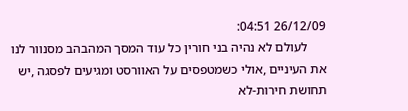26/12/09 04:51:
      לעולם לא נהיה בני חורין כל עוד המסך המהבהב מסנוור לנו את העיניים ,אולי כשמטפסים על האוורסט ומגיעים לפסגה ,יש תחושת חירות-לא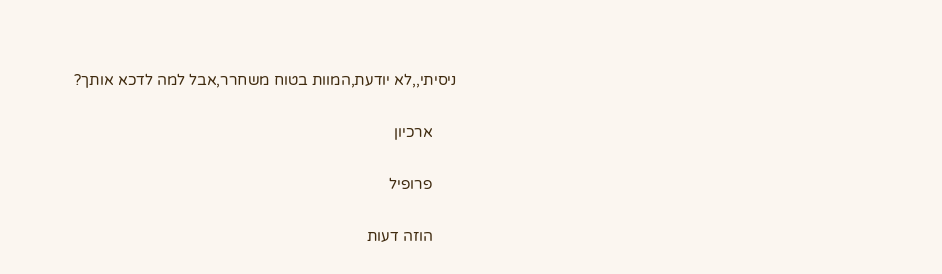ניסיתי,,לא יודעת,המוות בטוח משחרר,אבל למה לדכא אותך?

      ארכיון

      פרופיל

      הוזה דעות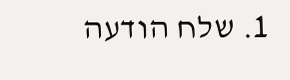1. שלח הודעה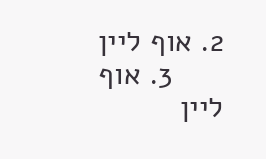2. אוף ליין
      3. אוף ליין